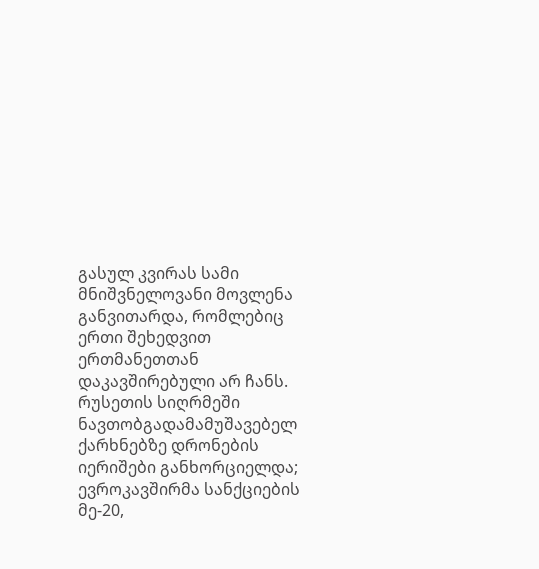გასულ კვირას სამი მნიშვნელოვანი მოვლენა განვითარდა, რომლებიც ერთი შეხედვით ერთმანეთთან დაკავშირებული არ ჩანს. რუსეთის სიღრმეში ნავთობგადამამუშავებელ ქარხნებზე დრონების იერიშები განხორციელდა; ევროკავშირმა სანქციების მე-20,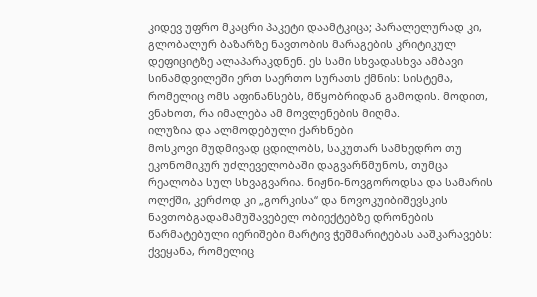კიდევ უფრო მკაცრი პაკეტი დაამტკიცა; პარალელურად კი, გლობალურ ბაზარზე ნავთობის მარაგების კრიტიკულ დეფიციტზე ალაპარაკდნენ. ეს სამი სხვადასხვა ამბავი სინამდვილეში ერთ საერთო სურათს ქმნის: სისტემა, რომელიც ომს აფინანსებს, მწყობრიდან გამოდის. მოდით, ვნახოთ, რა იმალება ამ მოვლენების მიღმა.
ილუზია და ალმოდებული ქარხნები
მოსკოვი მუდმივად ცდილობს, საკუთარ სამხედრო თუ ეკონომიკურ უძლეველობაში დაგვარწმუნოს, თუმცა რეალობა სულ სხვაგვარია. ნიჟნი-ნოვგოროდსა და სამარის ოლქში, კერძოდ კი „გორკისა“ და ნოვოკუიბიშევსკის ნავთობგადამამუშავებელ ობიექტებზე დრონების წარმატებული იერიშები მარტივ ჭეშმარიტებას ააშკარავებს: ქვეყანა, რომელიც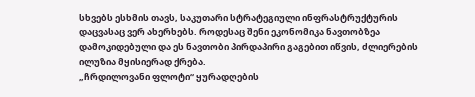სხვებს ესხმის თავს, საკუთარი სტრატეგიული ინფრასტრუქტურის დაცვასაც ვერ ახერხებს. როდესაც შენი ეკონომიკა ნავთობზეა დამოკიდებული და ეს ნავთობი პირდაპირი გაგებით იწვის, ძლიერების ილუზია მყისიერად ქრება.
„ჩრდილოვანი ფლოტი“ ყურადღების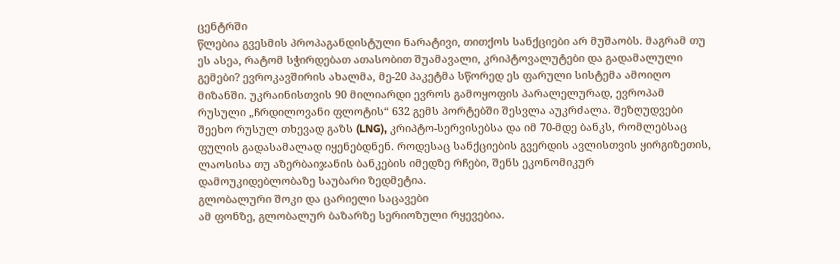ცენტრში
წლებია გვესმის პროპაგანდისტული ნარატივი, თითქოს სანქციები არ მუშაობს. მაგრამ თუ ეს ასეა, რატომ სჭირდებათ ათასობით შუამავალი, კრიპტოვალუტები და გადამალული გემები? ევროკავშირის ახალმა, მე-20 პაკეტმა სწორედ ეს ფარული სისტემა ამოიღო მიზანში. უკრაინისთვის 90 მილიარდი ევროს გამოყოფის პარალელურად, ევროპამ რუსული „ჩრდილოვანი ფლოტის“ 632 გემს პორტებში შესვლა აუკრძალა. შეზღუდვები შეეხო რუსულ თხევად გაზს (LNG), კრიპტო-სერვისებსა და იმ 70-მდე ბანკს, რომლებსაც ფულის გადასამალად იყენებდნენ. როდესაც სანქციების გვერდის ავლისთვის ყირგიზეთის, ლაოსისა თუ აზერბაიჯანის ბანკების იმედზე რჩები, შენს ეკონომიკურ დამოუკიდებლობაზე საუბარი ზედმეტია.
გლობალური შოკი და ცარიელი საცავები
ამ ფონზე, გლობალურ ბაზარზე სერიოზული რყევებია.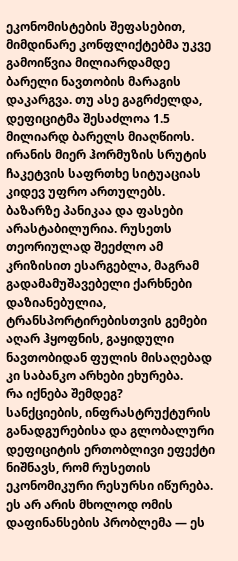ეკონომისტების შეფასებით, მიმდინარე კონფლიქტებმა უკვე გამოიწვია მილიარდამდე ბარელი ნავთობის მარაგის დაკარგვა. თუ ასე გაგრძელდა, დეფიციტმა შესაძლოა 1.5 მილიარდ ბარელს მიაღწიოს. ირანის მიერ ჰორმუზის სრუტის ჩაკეტვის საფრთხე სიტუაციას კიდევ უფრო ართულებს. ბაზარზე პანიკაა და ფასები არასტაბილურია. რუსეთს თეორიულად შეეძლო ამ კრიზისით ესარგებლა, მაგრამ გადამამუშავებელი ქარხნები დაზიანებულია, ტრანსპორტირებისთვის გემები აღარ ჰყოფნის, გაყიდული ნავთობიდან ფულის მისაღებად კი საბანკო არხები ეხურება.
რა იქნება შემდეგ?
სანქციების, ინფრასტრუქტურის განადგურებისა და გლობალური დეფიციტის ერთობლივი ეფექტი ნიშნავს, რომ რუსეთის ეკონომიკური რესურსი იწურება. ეს არ არის მხოლოდ ომის დაფინანსების პრობლემა — ეს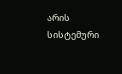არის სისტემური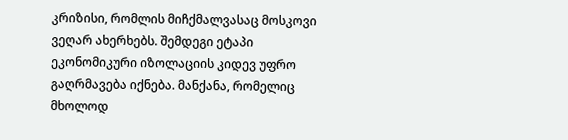კრიზისი, რომლის მიჩქმალვასაც მოსკოვი ვეღარ ახერხებს. შემდეგი ეტაპი ეკონომიკური იზოლაციის კიდევ უფრო გაღრმავება იქნება. მანქანა, რომელიც მხოლოდ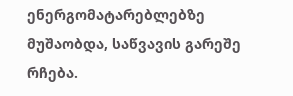ენერგომატარებლებზე მუშაობდა, საწვავის გარეშე რჩება.